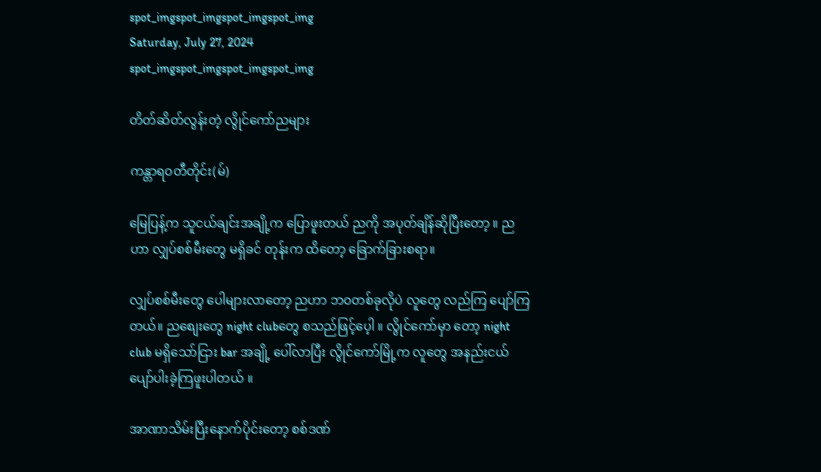spot_imgspot_imgspot_imgspot_img
Saturday, July 27, 2024
spot_imgspot_imgspot_imgspot_img

တိတ်ဆိတ်လွန်းတဲ့ လွိုင်ကော်ညများ

ကန္တာရဝတီတိုင်း(မ်)

မြေပြန့်က သူငယ်ချင်းအချို့က ပြောဖူးတယ် ညကို အပုတ်ချိန်ဆိုပြီးတော့ ။ ညဟာ လျှပ်စစ်မီးတွေ မရှိခင် တုန်းက ထိတော့ ခြောက်ခြားစရာ။

လျှပ်စစ်မီးတွေ ပေါများလာတော့ ညဟာ ဘဝတစ်ခုလိုပဲ လူတွေ လည်ကြ ပျော်ကြတယ်။ ညစျေးတွေ night clubတွေ စသည်ဖြင့်ပေ့ါ ။ လွိုင်ကော်မှာ တော့ night club မရှိသော်ငြား bar အချို့ ပေါ်လာပြီး လွိုင်ကော်မြို့က လူတွေ အနည်းငယ်ပျော်ပါးခဲ့ကြဖူးပါတယ် ။

အာဏာသိမ်းပြီးနောက်ပိုင်းတော့ စစ်ဒဏ်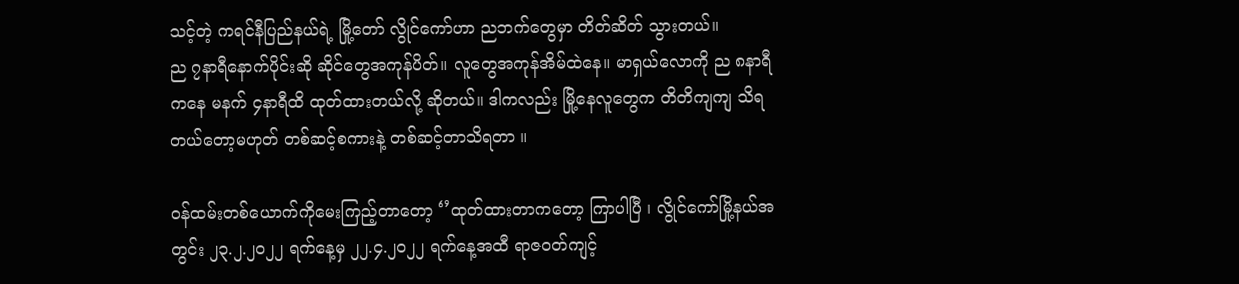သင့်တဲ့ ကရင်နီပြည်နယ်ရဲ့ မြို့တော် လွိုင်ကော်ဟာ ညဘက်တွေမှာ တိတ်ဆိတ် သွားတယ်။
ည ၇နာရီနောက်ပိုင်းဆို ဆိုင်တွေအကုန်ပိတ်။ လူတွေအကုန်အိမ်ထဲနေ။ မာရှယ်လောကို ည ၈နာရီကနေ မနက် ၄နာရီထိ ထုတ်ထားတယ်လို့ ဆိုတယ်။ ဒါကလည်း မြို့နေလူတွေက တိတိကျကျ သိရတယ်တော့မဟုတ် တစ်ဆင့်စကားနဲ့ တစ်ဆင့်တာသိရတာ ။

ဝန်ထမ်းတစ်ယောက်ကိုမေးကြည့်တာတော့ ‘’ထုတ်ထားတာကတော့ ကြာပါပြီ ၊ လွိုင်ကော်မြို့နယ်အတွင်း ၂၃.၂.၂၀၂၂ ရက်နေ့မှ ၂၂.၄.၂၀၂၂ ရက်နေ့အထီ ရာဇဝတ်ကျင့်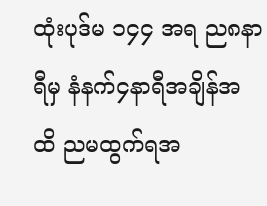ထုံးပုဒ်မ ၁၄၄ အရ ည၈နာရီမှ နံနက်၄နာရီအချိန်အထိ ညမထွက်ရအ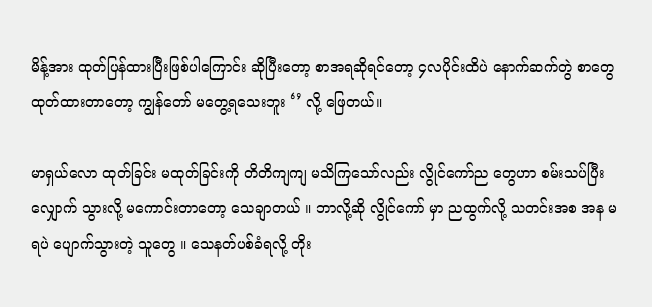မိန့်အား ထုတ်ပြန်ထားပြီးဖြစ်ပါကြောင်း ဆိုပြီးတော့ စာအရဆိုရင်တော့ ၄လပိုင်းထိပဲ နောက်ဆက်တွဲ စာတွေထုတ်ထားတာတော့ ကျွန်တော် မတွေ့ရသေးဘူး ‘’ လို့ ဖြေတယ်။

မာရှယ်လော ထုတ်ခြင်း မထုတ်ခြင်းကို တိတိကျကျ မသိကြသော်လည်း လွိုင်ကော်ည တွေဟာ စမ်းသပ်ပြီး လျှောက် သွားလို့ မကောင်းတာတော့ သေချာတယ် ။ ဘာလို့ဆို လွိုင်ကော် မှာ ညထွက်လို့ သတင်းအစ အန မရပဲ ပျောက်သွားတဲ့ သူတွေ ။ သေနတ်ပစ်ခံရလို့ တိုး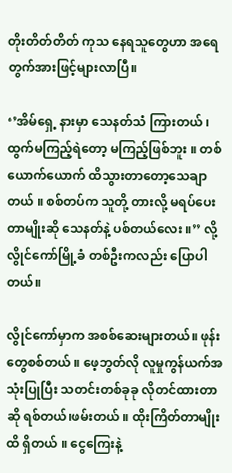တိုးတိတ်တိတ် ကုသ နေရသူတွေဟာ အရေတွက်အားဖြင့်များလာပြီ။

‘’အိမ်ရှေ့ နားမှာ သေနတ်သံ ကြားတယ် ၊ ထွက်မကြည့်ရဲတော့ မကြည့်ဖြစ်ဘူး ။ တစ်ယောက်ယောက် ထိသွားတာတော့သေချာတယ် ။ စစ်တပ်က သူတို့ တားလို့ မရပ်ပေးတာမျိုးဆို သေနတ်နဲ့ ပစ်တယ်လေး ။’’ လို့ လွိုင်ကော်မြို့ခံ တစ်ဦးကလည်း ပြောပါတယ်။

လွိုင်ကော်မှာက အစစ်ဆေးများတယ်။ ဖုန်းတွေစစ်တယ် ။ ဖေ့ဘွတ်လို လူမှုကွန်ယက်အသုံးပြုပြီး သတင်းတစ်ခုခု လိုတင်ထားတာဆို ရစ်တယ်၊ဖမ်းတယ် ။ ထိုးကြိတ်တာမျိုးထိ ရှိတယ် ။ ငွေကြေးနဲ့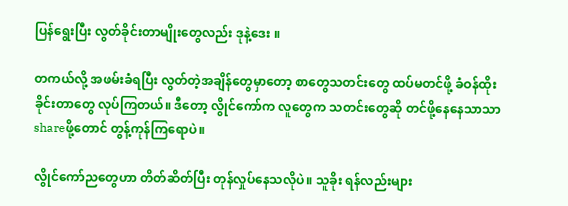ပြန်ရွေးပြီး လွတ်ခိုင်းတာမျိုးတွေလည်း ဒုနဲ့ဒေး ။

တကယ်လို့ အဖမ်းခံရပြီး လွတ်တဲ့အချိန်တွေမှာတော့ စာတွေသတင်းတွေ ထပ်မတင်ဖို့ ခံဝန်ထိုးခိုင်းတာတွေ လုပ်ကြတယ်။ ဒီတော့ လွိုင်ကော်က လူတွေက သတင်းတွေဆို တင်ဖို့နေနေသာသာ shareဖို့တောင် တွန့်ကုန်ကြရောပဲ။

လွိုင်ကော်ညတွေဟာ တိတ်ဆိတ်ပြီး တုန်လှုပ်နေသလိုပဲ။ သူခိုး ရန်လည်းများ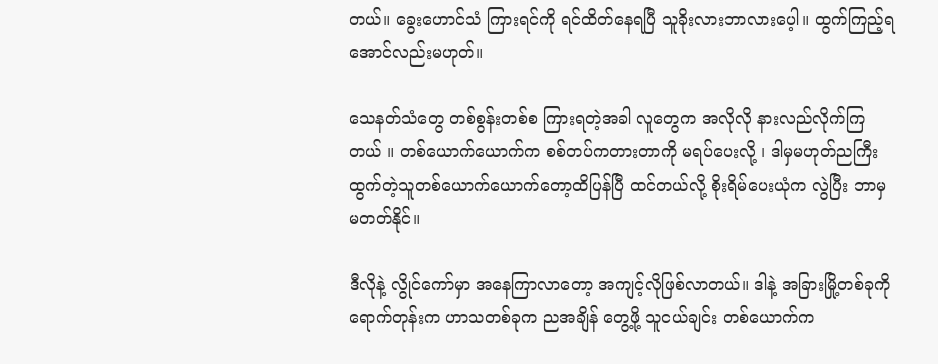တယ်။ ခွေးဟောင်သံ ကြားရင်ကို ရင်ထိတ်နေရပြီ သူခိုးလားဘာလားပေ့ါ။ ထွက်ကြည့်ရအောင်လည်းမဟုတ်။

သေနတ်သံတွေ တစ်စွန်းတစ်စ ကြားရတဲ့အခါ လူတွေက အလိုလို နားလည်လိုက်ကြတယ် ။ တစ်ယောက်ယောက်က စစ်တပ်ကတားတာကို မရပ်ပေးလို့ ၊ ဒါမှမဟုတ်ညကြီး ထွက်တဲ့သူတစ်ယောက်ယောက်တော့ထိပြန်ပြီ ထင်တယ်လို့ စိုးရိမ်ပေးယုံက လွဲပြီး ဘာမှမတတ်နိုင်။

ဒီလိုနဲ့ လွိုင်ကော်မှာ အနေကြာလာတော့ အကျင့်လိုဖြစ်လာတယ်။ ဒါနဲ့ အခြားမြို့တစ်ခုကို ရောက်တုန်းက ဟာသတစ်ခုက ညအချိန် တွေ့ဖို့ သူငယ်ချင်း တစ်ယောက်က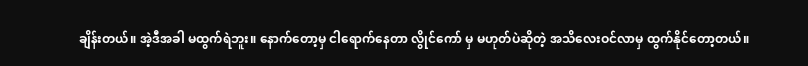ချိန်းတယ်။ အဲ့ဒီအခါ မထွက်ရဲဘူး။ နောက်တော့မှ ငါရောက်နေတာ လွိုင်ကော် မှ မဟုတ်ပဲဆိုတဲ့ အသိလေးဝင်လာမှ ထွက်နိုင်တော့တယ်။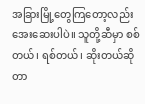အခြားမြို့တွေကြတော့လည်း အေးဆေးပါပဲ။ သူတို့ဆီမှာ စစ်တယ်၊ ရစ်တယ်၊ ဆိုးတယ်ဆိုတာ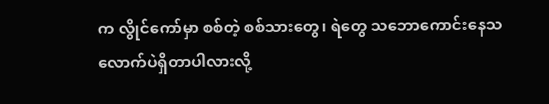က လွိုင်ကော်မှာ စစ်တဲ့ စစ်သားတွေ၊ ရဲတွေ သဘောကောင်းနေသလောက်ပဲရှိတာပါလားလို့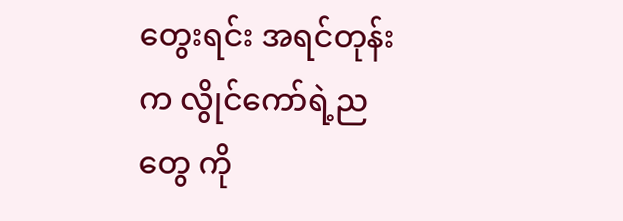တွေးရင်း အရင်တုန်းက လွိုင်ကော်ရဲ့ညတွေ ကို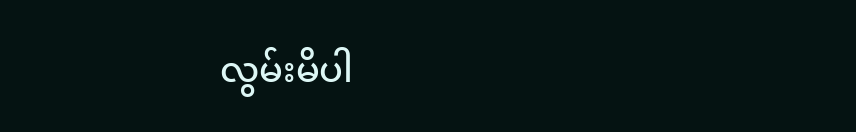လွမ်းမိပါ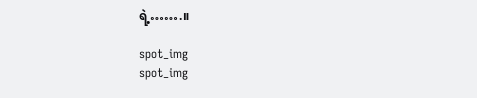ရဲ့…….။

spot_img
spot_img